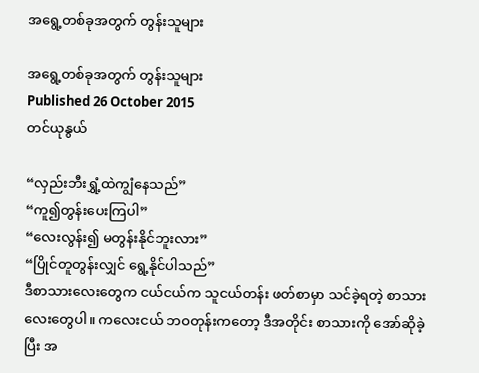အရွေ့တစ်ခုအတွက် တွန်းသူများ

အရွေ့တစ်ခုအတွက် တွန်းသူများ
Published 26 October 2015
တင်ယုနွယ်

“လှည်းဘီးရွှံ့ထဲကျွံနေသည်”
“ကူ၍တွန်းပေးကြပါ”
“လေးလွန်း၍ မတွန်းနိုင်ဘူးလား”
“ပြိုင်တူတွန်းလျှင် ရွေ့နိုင်ပါသည်”
ဒီစာသားလေးတွေက ငယ်ငယ်က သူငယ်တန်း ဖတ်စာမှာ သင်ခဲ့ရတဲ့ စာသားလေးတွေပါ။ ကလေးငယ် ဘဝတုန်းကတော့ ဒီအတိုင်း စာသားကို အော်ဆိုခဲ့ပြီး အ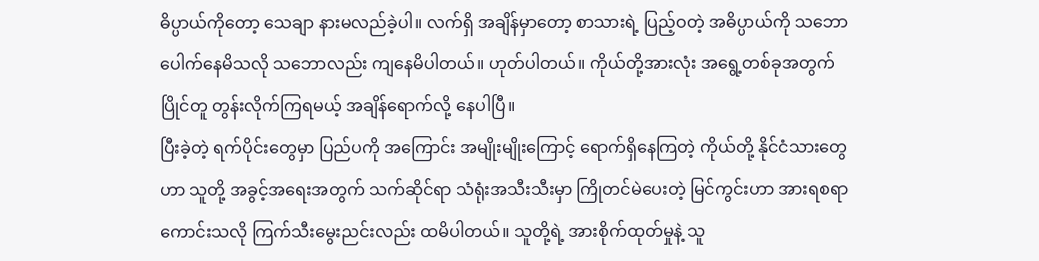ဓိပ္ပာယ်ကိုတော့ သေချာ နားမလည်ခဲ့ပါ။ လက်ရှိ အချိန်မှာတော့ စာသားရဲ့ ပြည့်ဝတဲ့ အဓိပ္ပာယ်ကို သဘောပေါက်နေမိသလို သဘောလည်း ကျနေမိပါတယ်။ ဟုတ်ပါတယ်။ ကိုယ်တို့အားလုံး အရွေ့တစ်ခုအတွက် ပြိုင်တူ တွန်းလိုက်ကြရမယ့် အချိန်ရောက်လို့ နေပါပြီ။
ပြီးခဲ့တဲ့ ရက်ပိုင်းတွေမှာ ပြည်ပကို အကြောင်း အမျိုးမျိုးကြောင့် ရောက်ရှိနေကြတဲ့ ကိုယ်တို့ နိုင်ငံသားတွေဟာ သူတို့ အခွင့်အရေးအတွက် သက်ဆိုင်ရာ သံရုံးအသီးသီးမှာ ကြိုတင်မဲပေးတဲ့ မြင်ကွင်းဟာ အားရစရာ ကောင်းသလို ကြက်သီးမွေးညင်းလည်း ထမိပါတယ်။ သူတို့ရဲ့ အားစိုက်ထုတ်မှုနဲ့ သူ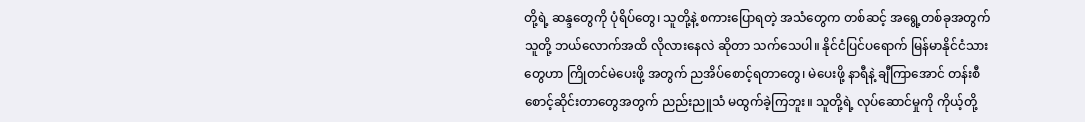တို့ရဲ့ ဆန္ဒတွေကို ပုံရိပ်တွေ၊ သူတို့နဲ့ စကားပြောရတဲ့ အသံတွေက တစ်ဆင့် အရွေ့တစ်ခုအတွက် သူတို့ ဘယ်လောက်အထိ လိုလားနေလဲ ဆိုတာ သက်သေပါ။ နိုင်ငံပြင်ပရောက် မြန်မာနိုင်ငံသားတွေဟာ ကြိုတင်မဲပေးဖို့ အတွက် ညအိပ်စောင့်ရတာတွေ၊ မဲပေးဖို့ နာရီနဲ့ ချီကြာအောင် တန်းစီ စောင့်ဆိုင်းတာတွေအတွက် ညည်းညူသံ မထွက်ခဲ့ကြဘူး။ သူတို့ရဲ့ လုပ်ဆောင်မှုကို ကိုယ့်တို့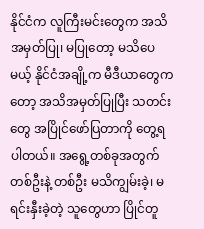နိုင်ငံက လူကြီးမင်းတွေက အသိအမှတ်ပြု၊ မပြုတော့ မသိပေမယ့် နိုင်ငံအချို့က မီဒီယာတွေကတော့ အသိအမှတ်ပြုပြီး သတင်းတွေ အပြိုင်ဖော်ပြတာကို တွေ့ရပါတယ်။ အရွေ့တစ်ခုအတွက် တစ်ဦးနဲ့ တစ်ဦး မသိကျွမ်းခဲ့၊ မရင်းနှီးခဲ့တဲ့ သူတွေဟာ ပြိုင်တူ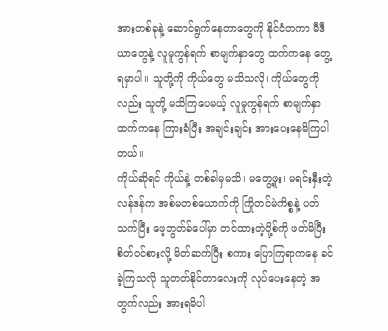အားတစ်ခုနဲ့ ဆောင်ရွက်နေတာတွေကို နိုင်ငံတကာ မီဒီယာတွေနဲ့ လူမူကွန်ရက် စာမျက်နှာတွေ ထက်ကနေ တွေ့ရမှာပါ။ သူတို့ကို ကိုယ်တွေ မသိသလို၊ ကိုယ်တွေကိုလည်း သူတို့ မသိကြပေမယ့် လူမှုကွန်ရက် စာမျက်နှာထက်ကနေ ကြားခံပြီး အချင်းချင်း အားပေးနေမိကြပါတယ်။
ကိုယ်ဆိုရင် ကိုယ်နဲ့ တစ်ခါမှမသိ၊ မတွေ့ဖူး၊ မရင်းနှီးတဲ့ လန်ဒန်က အစ်မတစ်ယောက်ကို ကြိုတင်မဲကိစ္စနဲ့ ပတ်သက်ပြီး ဖေ့ဘွတ်ခ်ပေါ်မှာ တင်ထားတဲ့ပို့စ်ကို ဖတ်မိပြီး စိတ်ဝင်စားလို့ မိတ်ဆက်ပြီး စကား ပြောကြရာကနေ ခင်ခဲ့ကြသလို သူတတ်နိုင်တာလေးကို လုပ်ပေးနေတဲ့ အတွက်လည်း အားရမိပါ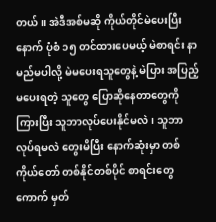တယ်။ အဲဒီအစ်မဆို ကိုယ်တိုင်မဲပေးပြီးနောက် ပုံစံ ၁၅ တင်ထားပေမယ့် မဲစာရင်း နာမည်မပါလို့ မဲမပေးရသူတွေနဲ့ မဲပြား အပြည့်မပေးရတဲ့ သူတွေ ပြောဆိုနေတာတွေကို ကြားပြီး သူဘာလုပ်ပေးနိုင်မလဲ၊ သူဘာလုပ်ရမလဲ တွေးမိပြီး နောက်ဆုံးမှာ တစ်ကိုယ်တော် တစ်နိုင်တစ်ပိုင် စာရင်းတွေကောက် မှတ်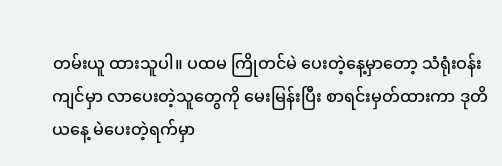တမ်းယူ ထားသူပါ။ ပထမ ကြိုတင်မဲ ပေးတဲ့နေ့မှာတော့ သံရုံးဝန်းကျင်မှာ လာပေးတဲ့သူတွေကို မေးမြန်းပြီး စာရင်းမှတ်ထားကာ ဒုတိယနေ့ မဲပေးတဲ့ရက်မှာ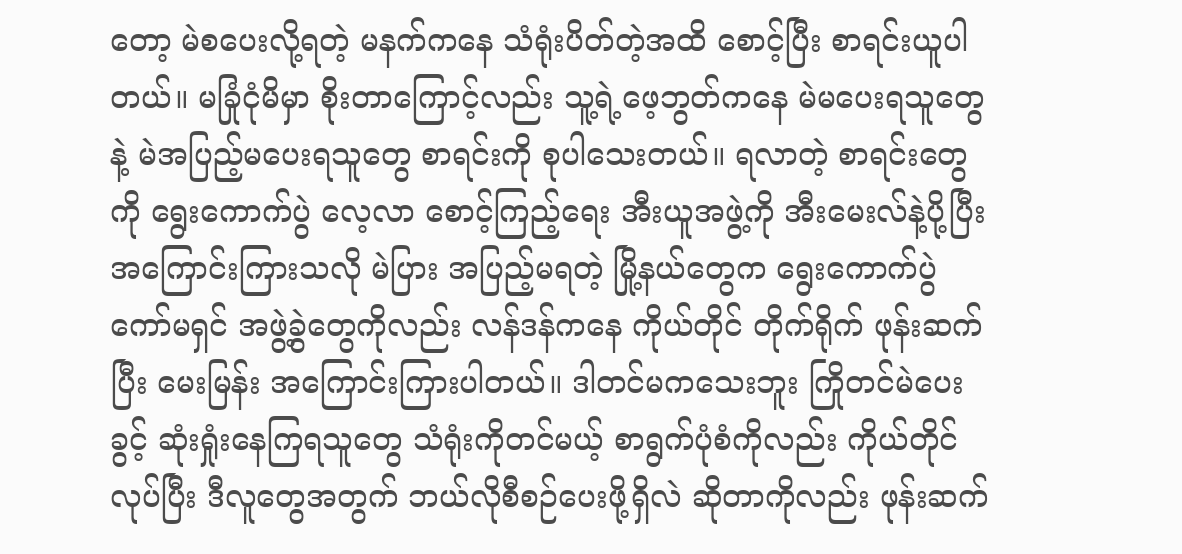တော့ မဲစပေးလို့ရတဲ့ မနက်ကနေ သံရုံးပိတ်တဲ့အထိ စောင့်ပြီး စာရင်းယူပါတယ်။ မခြုံငုံမိမှာ စိုးတာကြောင့်လည်း သူ့ရဲ့ဖေ့ဘွတ်ကနေ မဲမပေးရသူတွေနဲ့ မဲအပြည့်မပေးရသူတွေ စာရင်းကို စုပါသေးတယ်။ ရလာတဲ့ စာရင်းတွေကို ရွေးကောက်ပွဲ လေ့လာ စောင့်ကြည့်ရေး အီးယူအဖွဲ့ကို အီးမေးလ်နဲ့ပို့ပြီး အကြောင်းကြားသလို မဲပြား အပြည့်မရတဲ့ မြို့နယ်တွေက ရွေးကောက်ပွဲ ကော်မရှင် အဖွဲ့ခွဲတွေကိုလည်း လန်ဒန်ကနေ ကိုယ်တိုင် တိုက်ရိုက် ဖုန်းဆက်ပြီး မေးမြန်း အကြောင်းကြားပါတယ်။ ဒါတင်မကသေးဘူး ကြိုတင်မဲပေးခွင့် ဆုံးရှုံးနေကြရသူတွေ သံရုံးကိုတင်မယ့် စာရွက်ပုံစံကိုလည်း ကိုယ်တိုင်လုပ်ပြီး ဒီလူတွေအတွက် ဘယ်လိုစီစဉ်ပေးဖို့ရှိလဲ ဆိုတာကိုလည်း ဖုန်းဆက်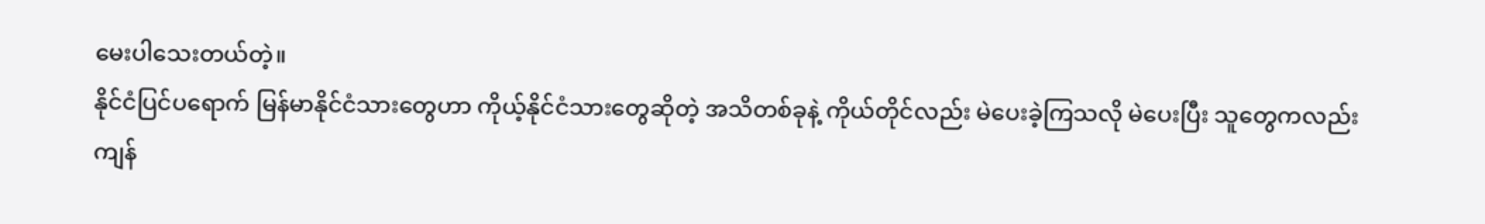မေးပါသေးတယ်တဲ့။
နိုင်ငံပြင်ပရောက် မြန်မာနိုင်ငံသားတွေဟာ ကိုယ့်နိုင်ငံသားတွေဆိုတဲ့ အသိတစ်ခုနဲ့ ကိုယ်တိုင်လည်း မဲပေးခဲ့ကြသလို မဲပေးပြီး သူတွေကလည်း ကျန်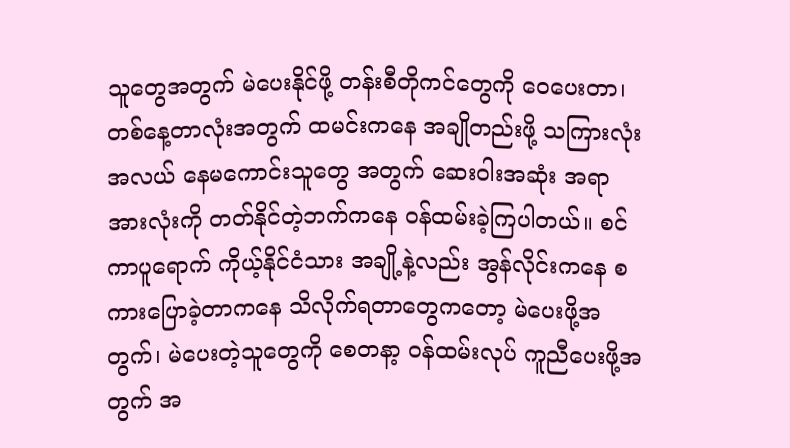သူတွေအတွက် မဲပေးနိုင်ဖို့ တန်းစီတိုကင်တွေကို ဝေပေးတာ၊ တစ်နေ့တာလုံးအတွက် ထမင်းကနေ အချိုတည်းဖို့ သကြားလုံးအလယ် နေမကောင်းသူတွေ အတွက် ဆေးဝါးအဆုံး အရာအားလုံးကို တတ်နိုင်တဲ့ဘက်ကနေ ဝန်ထမ်းခဲ့ကြပါတယ်။ စင်ကာပူရောက် ကိုယ့်နိုင်ငံသား အချို့နဲ့လည်း အွန်လိုင်းကနေ စကားပြောခဲ့တာကနေ သိလိုက်ရတာတွေကတော့ မဲပေးဖို့အတွက်၊ မဲပေးတဲ့သူတွေကို စေတနာ့ ဝန်ထမ်းလုပ် ကူညီပေးဖို့အတွက် အ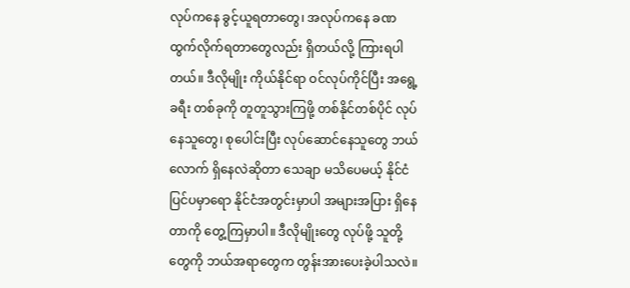လုပ်ကနေ ခွင့်ယူရတာတွေ၊ အလုပ်ကနေ ခဏ ထွက်လိုက်ရတာတွေလည်း ရှိတယ်လို့ ကြားရပါတယ်။ ဒီလိုမျိုး ကိုယ်နိုင်ရာ ဝင်လုပ်ကိုင်ပြီး အရွေ့ခရီး တစ်ခုကို တူတူသွားကြဖို့ တစ်နိုင်တစ်ပိုင် လုပ်နေသူတွေ၊ စုပေါင်းပြီး လုပ်ဆောင်နေသူတွေ ဘယ်လောက် ရှိနေလဲဆိုတာ သေချာ မသိပေမယ့် နိုင်ငံပြင်ပမှာရော နိုင်ငံအတွင်းမှာပါ အများအပြား ရှိနေတာကို တွေ့ကြမှာပါ။ ဒီလိုမျိုးတွေ လုပ်ဖို့ သူတို့တွေကို ဘယ်အရာတွေက တွန်းအားပေးခဲ့ပါသလဲ။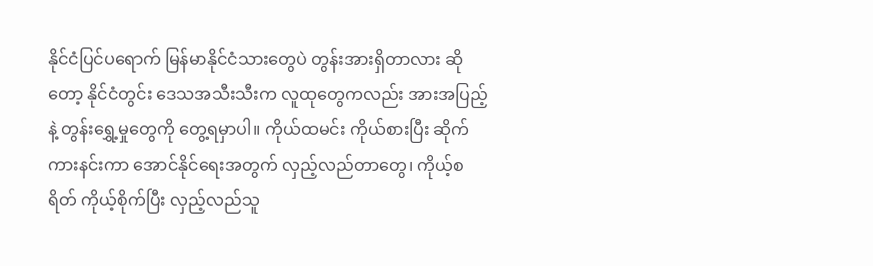နိုင်ငံပြင်ပရောက် မြန်မာနိုင်ငံသားတွေပဲ တွန်းအားရှိတာလား ဆိုတော့ နိုင်ငံတွင်း ဒေသအသီးသီးက လူထုတွေကလည်း အားအပြည့်နဲ့ တွန်းရွှေ့မှုတွေကို တွေ့ရမှာပါ။ ကိုယ်ထမင်း ကိုယ်စားပြီး ဆိုက်ကားနင်းကာ အောင်နိုင်ရေးအတွက် လှည့်လည်တာတွေ၊ ကိုယ့်စရိတ် ကိုယ့်စိုက်ပြီး လှည့်လည်သူ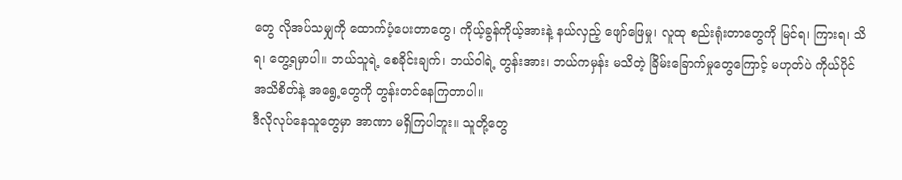တွေ လိုအပ်သမျှကို ထောက်ပံ့ပေးတာတွေ၊ ကိုယ့်ခွန်ကိုယ့်အားနဲ့ နယ်လှည့် ဖျော်ဖြေမှု၊ လူထု စည်းရုံးတာတွေကို မြင်ရ၊ ကြားရ၊ သိရ၊ တွေ့ရမှာပါ။ ဘယ်သူရဲ့ စေခိုင်းချက်၊ ဘယ်ဝါရဲ့ တွန်းအား၊ ဘယ်ကမှန်း မသိတဲ့ ခြိမ်းခြောက်မှုတွေကြောင့် မဟုတ်ပဲ ကိုယ်ပိုင် အသိစိတ်နဲ့ အရွေ့တွေကို တွန်းတင်နေကြတာပါ။
ဒီလိုလုပ်နေသူတွေမှာ အာဏာ မရှိကြပါဘူး။ သူတို့တွေ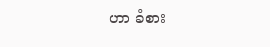ဟာ ခံစား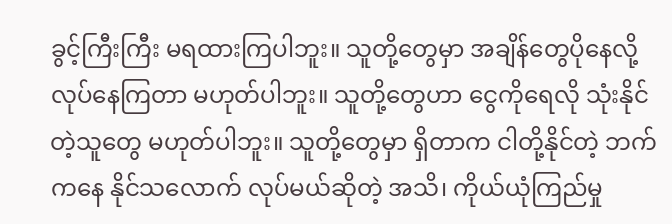ခွင့်ကြီးကြီး မရထားကြပါဘူး။ သူတို့တွေမှာ အချိန်တွေပိုနေလို့ လုပ်နေကြတာ မဟုတ်ပါဘူး။ သူတို့တွေဟာ ငွေကိုရေလို သုံးနိုင်တဲ့သူတွေ မဟုတ်ပါဘူး။ သူတို့တွေမှာ ရှိတာက ငါတို့နိုင်တဲ့ ဘက်ကနေ နိုင်သလောက် လုပ်မယ်ဆိုတဲ့ အသိ၊ ကိုယ်ယုံကြည်မှု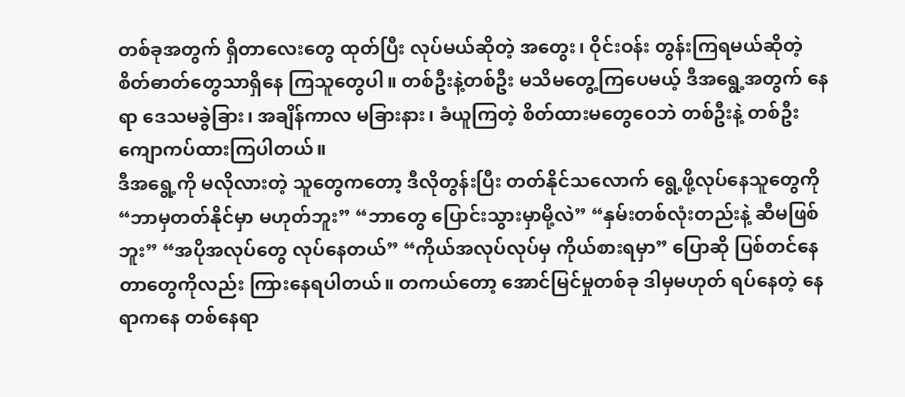တစ်ခုအတွက် ရှိတာလေးတွေ ထုတ်ပြီး လုပ်မယ်ဆိုတဲ့ အတွေး၊ ဝိုင်းဝန်း တွန်းကြရမယ်ဆိုတဲ့ စိတ်ဓာတ်တွေသာရှိနေ ကြသူတွေပါ။ တစ်ဦးနဲ့တစ်ဦး မသိမတွေ့ကြပေမယ့် ဒီအရွေ့အတွက် နေရာ ဒေသမခွဲခြား၊ အချိန်ကာလ မခြားနား၊ ခံယူကြတဲ့ စိတ်ထားမတွေဝေဘဲ တစ်ဦးနဲ့ တစ်ဦး ကျောကပ်ထားကြပါတယ်။
ဒီအရွေ့ကို မလိုလားတဲ့ သူတွေကတော့ ဒီလိုတွန်းပြီး တတ်နိုင်သလောက် ရွေ့ဖို့လုပ်နေသူတွေကို “ဘာမှတတ်နိုင်မှာ မဟုတ်ဘူး” “ဘာတွေ ပြောင်းသွားမှာမို့လဲ” “နှမ်းတစ်လုံးတည်းနဲ့ ဆီမဖြစ်ဘူး” “အပိုအလုပ်တွေ လုပ်နေတယ်” “ကိုယ်အလုပ်လုပ်မှ ကိုယ်စားရမှာ” ပြောဆို ပြစ်တင်နေတာတွေကိုလည်း ကြားနေရပါတယ်။ တကယ်တော့ အောင်မြင်မှုတစ်ခု ဒါမှမဟုတ် ရပ်နေတဲ့ နေရာကနေ တစ်နေရာ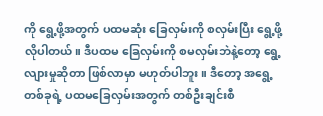ကို ရွေ့ဖို့အတွက် ပထမဆုံး ခြေလှမ်းကို စလှမ်းပြီး ရွေ့ဖို့လိုပါတယ်။ ဒီပထမ ခြေလှမ်းကို စမလှမ်းဘဲနဲ့တော့ ရွေ့လျားမှုဆိုတာ ဖြစ်လာမှာ မဟုတ်ပါဘူး။ ဒီတော့ အရွေ့တစ်ခုရဲ့ ပထမခြေလှမ်းအတွက် တစ်ဦးချင်းစီ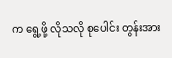က ရွေ့ဖို့ လိုသလို စုပေါင်း တွန်းအား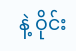နဲ့ ဝိုင်း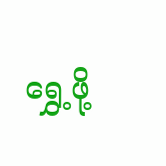ရွှေ့ဖို့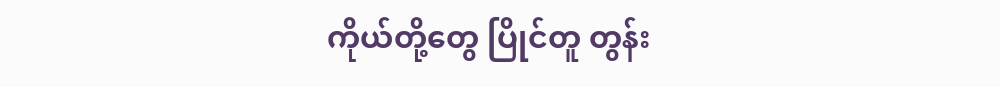ကိုယ်တို့တွေ ပြိုင်တူ တွန်း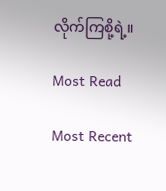လိုက်ကြစို့ရဲ့။

Most Read

Most Recent